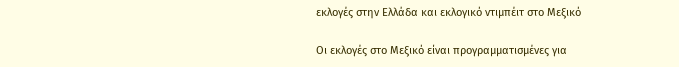εκλογές στην Ελλάδα και εκλογικό ντιμπέιτ στο Μεξικό

Οι εκλογές στο Μεξικό είναι προγραμματισμένες για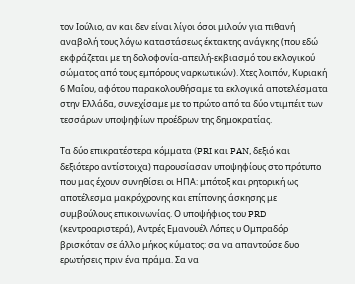τον Ιούλιο, αν και δεν είναι λίγοι όσοι μιλούν για πιθανή αναβολή τους λόγω καταστάσεως έκτακτης ανάγκης (που εδώ εκφράζεται με τη δολοφονία-απειλή-εκβιασμό του εκλογικού σώματος από τους εμπόρους ναρκωτικών). Χτες λοιπόν, Κυριακή 6 Μαΐου, αφότου παρακολουθήσαμε τα εκλογικά αποτελέσματα στην Ελλάδα, συνεχίσαμε με το πρώτο από τα δύο ντιμπέιτ των τεσσάρων υποψηφίων προέδρων της δημοκρατίας.

Τα δύο επικρατέστερα κόμματα (PRI και PAN, δεξιό και δεξιότερο αντίστοιχα) παρουσίασαν υποψηφίους στο πρότυπο που μας έχουν συνηθίσει οι ΗΠΑ: μπότοξ και ρητορική ως αποτέλεσμα μακρόχρονης και επίπονης άσκησης με συμβούλους επικοινωνίας. Ο υποψήφιος του PRD (κεντροαριστερά), Αντρές Εμανουέλ Λόπες υ Ομπραδόρ βρισκόταν σε άλλο μήκος κύματος: σα να απαντούσε δυο ερωτήσεις πριν ένα πράμα. Σα να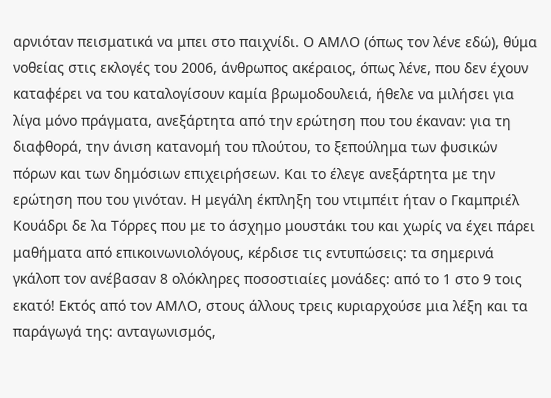αρνιόταν πεισματικά να μπει στο παιχνίδι. Ο ΑΜΛΟ (όπως τον λένε εδώ), θύμα νοθείας στις εκλογές του 2006, άνθρωπος ακέραιος, όπως λένε, που δεν έχουν καταφέρει να του καταλογίσουν καμία βρωμοδουλειά, ήθελε να μιλήσει για λίγα μόνο πράγματα, ανεξάρτητα από την ερώτηση που του έκαναν: για τη διαφθορά, την άνιση κατανομή του πλούτου, το ξεπούλημα των φυσικών πόρων και των δημόσιων επιχειρήσεων. Και το έλεγε ανεξάρτητα με την ερώτηση που του γινόταν. Η μεγάλη έκπληξη του ντιμπέιτ ήταν ο Γκαμπριέλ Κουάδρι δε λα Τόρρες που με το άσχημο μουστάκι του και χωρίς να έχει πάρει μαθήματα από επικοινωνιολόγους, κέρδισε τις εντυπώσεις: τα σημερινά γκάλοπ τον ανέβασαν 8 ολόκληρες ποσοστιαίες μονάδες: από το 1 στο 9 τοις εκατό! Εκτός από τον ΑΜΛΟ, στους άλλους τρεις κυριαρχούσε μια λέξη και τα παράγωγά της: ανταγωνισμός,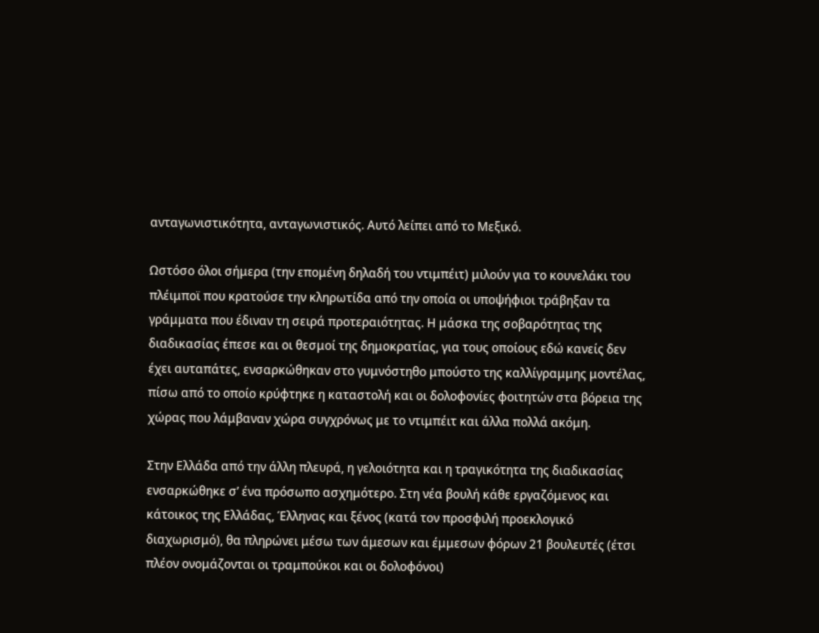ανταγωνιστικότητα, ανταγωνιστικός. Αυτό λείπει από το Μεξικό.

Ωστόσο όλοι σήμερα (την επομένη δηλαδή του ντιμπέιτ) μιλούν για το κουνελάκι του πλέιμποϊ που κρατούσε την κληρωτίδα από την οποία οι υποψήφιοι τράβηξαν τα γράμματα που έδιναν τη σειρά προτεραιότητας. Η μάσκα της σοβαρότητας της διαδικασίας έπεσε και οι θεσμοί της δημοκρατίας, για τους οποίους εδώ κανείς δεν έχει αυταπάτες, ενσαρκώθηκαν στο γυμνόστηθο μπούστο της καλλίγραμμης μοντέλας, πίσω από το οποίο κρύφτηκε η καταστολή και οι δολοφονίες φοιτητών στα βόρεια της χώρας που λάμβαναν χώρα συγχρόνως με το ντιμπέιτ και άλλα πολλά ακόμη.

Στην Ελλάδα από την άλλη πλευρά, η γελοιότητα και η τραγικότητα της διαδικασίας ενσαρκώθηκε σ’ ένα πρόσωπο ασχημότερο. Στη νέα βουλή κάθε εργαζόμενος και κάτοικος της Ελλάδας, Έλληνας και ξένος (κατά τον προσφιλή προεκλογικό διαχωρισμό), θα πληρώνει μέσω των άμεσων και έμμεσων φόρων 21 βουλευτές (έτσι πλέον ονομάζονται οι τραμπούκοι και οι δολοφόνοι)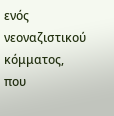ενός νεοναζιστικού κόμματος, που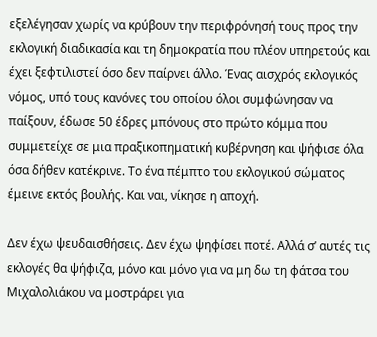εξελέγησαν χωρίς να κρύβουν την περιφρόνησή τους προς την εκλογική διαδικασία και τη δημοκρατία που πλέον υπηρετούς και έχει ξεφτιλιστεί όσο δεν παίρνει άλλο. Ένας αισχρός εκλογικός νόμος, υπό τους κανόνες του οποίου όλοι συμφώνησαν να παίξουν, έδωσε 50 έδρες μπόνους στο πρώτο κόμμα που συμμετείχε σε μια πραξικοπηματική κυβέρνηση και ψήφισε όλα όσα δήθεν κατέκρινε. Το ένα πέμπτο του εκλογικού σώματος έμεινε εκτός βουλής. Και ναι, νίκησε η αποχή.

Δεν έχω ψευδαισθήσεις. Δεν έχω ψηφίσει ποτέ. Αλλά σ’ αυτές τις εκλογές θα ψήφιζα, μόνο και μόνο για να μη δω τη φάτσα του Μιχαλολιάκου να μοστράρει για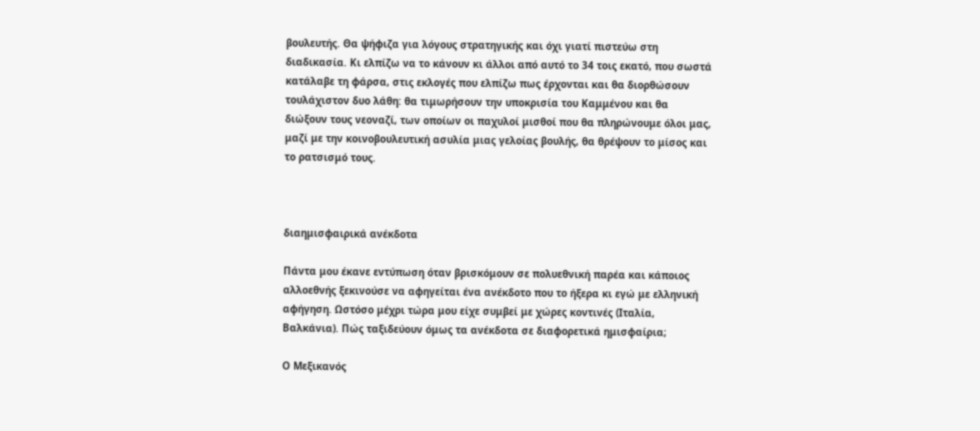βουλευτής. Θα ψήφιζα για λόγους στρατηγικής και όχι γιατί πιστεύω στη διαδικασία. Κι ελπίζω να το κάνουν κι άλλοι από αυτό το 34 τοις εκατό, που σωστά κατάλαβε τη φάρσα, στις εκλογές που ελπίζω πως έρχονται και θα διορθώσουν τουλάχιστον δυο λάθη: θα τιμωρήσουν την υποκρισία του Καμμένου και θα διώξουν τους νεοναζί, των οποίων οι παχυλοί μισθοί που θα πληρώνουμε όλοι μας, μαζί με την κοινοβουλευτική ασυλία μιας γελοίας βουλής, θα θρέψουν το μίσος και το ρατσισμό τους.



διαημισφαιρικά ανέκδοτα

Πάντα μου έκανε εντύπωση όταν βρισκόμουν σε πολυεθνική παρέα και κάποιος αλλοεθνής ξεκινούσε να αφηγείται ένα ανέκδοτο που το ήξερα κι εγώ με ελληνική αφήγηση. Ωστόσο μέχρι τώρα μου είχε συμβεί με χώρες κοντινές (Ιταλία, Βαλκάνια). Πώς ταξιδεύουν όμως τα ανέκδοτα σε διαφορετικά ημισφαίρια;

Ο Μεξικανός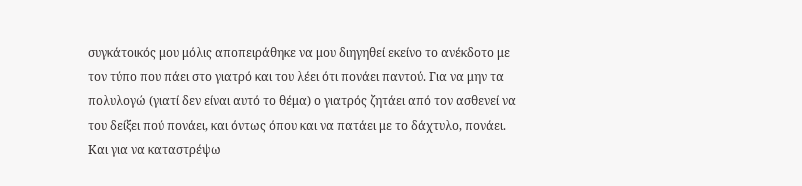συγκάτοικός μου μόλις αποπειράθηκε να μου διηγηθεί εκείνο το ανέκδοτο με τον τύπο που πάει στο γιατρό και του λέει ότι πονάει παντού. Για να μην τα πολυλογώ (γιατί δεν είναι αυτό το θέμα) ο γιατρός ζητάει από τον ασθενεί να του δείξει πού πονάει, και όντως όπου και να πατάει με το δάχτυλο, πονάει. Και για να καταστρέψω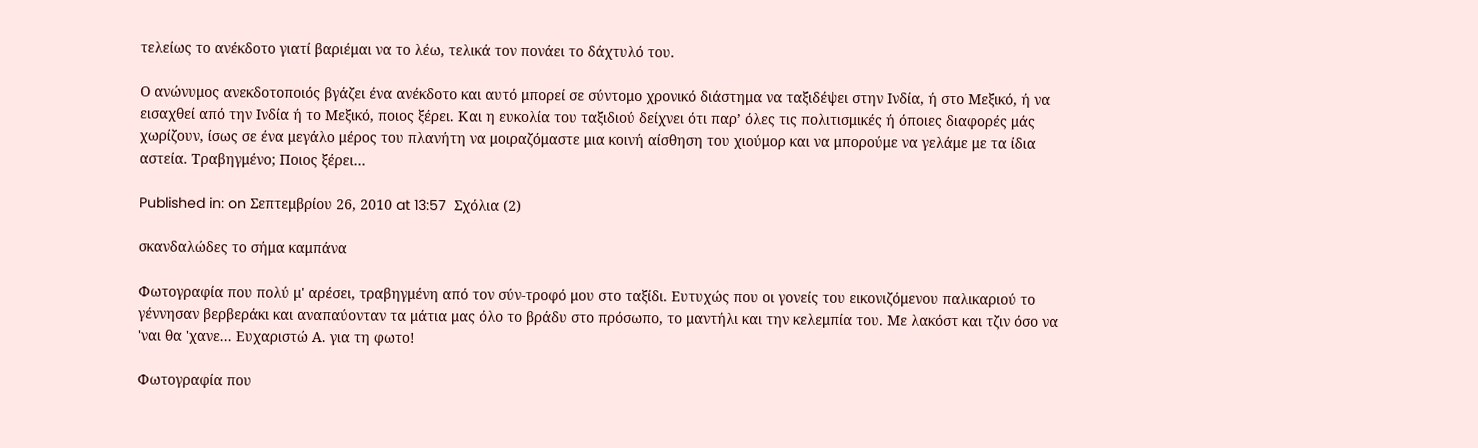τελείως το ανέκδοτο γιατί βαριέμαι να το λέω, τελικά τον πονάει το δάχτυλό του.

Ο ανώνυμος ανεκδοτοποιός βγάζει ένα ανέκδοτο και αυτό μπορεί σε σύντομο χρονικό διάστημα να ταξιδέψει στην Ινδία, ή στο Μεξικό, ή να εισαχθεί από την Ινδία ή το Μεξικό, ποιος ξέρει. Και η ευκολία του ταξιδιού δείχνει ότι παρ’ όλες τις πολιτισμικές ή όποιες διαφορές μάς χωρίζουν, ίσως σε ένα μεγάλο μέρος του πλανήτη να μοιραζόμαστε μια κοινή αίσθηση του χιούμορ και να μπορούμε να γελάμε με τα ίδια αστεία. Τραβηγμένο; Ποιος ξέρει…

Published in: on Σεπτεμβρίου 26, 2010 at 13:57  Σχόλια (2)

σκανδαλώδες το σήμα καμπάνα

Φωτογραφία που πολύ μ' αρέσει, τραβηγμένη από τον σύν-τροφό μου στο ταξίδι. Ευτυχώς που οι γονείς του εικονιζόμενου παλικαριού το γέννησαν βερβεράκι και αναπαύονταν τα μάτια μας όλο το βράδυ στο πρόσωπο, το μαντήλι και την κελεμπία του. Με λακόστ και τζιν όσο να 'ναι θα 'χανε... Ευχαριστώ Α. για τη φωτο!

Φωτογραφία που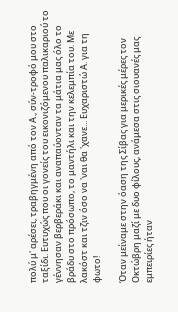πολύ μ' αρέσει, τραβηγμένη από τον Α., σύν-τροφό μου στο ταξίδι. Ευτυχώς που οι γονείς του εικονιζόμενου παλικαριού το γέννησαν βερβεράκι και αναπαύονταν τα μάτια μας όλο το βράδυ στο πρόσωπο, το μαντήλι και την κελεμπία του. Με λακόστ και τζιν όσο να 'ναι θα 'χανε... Ευχαριστώ Α. για τη φωτο!

Όταν μείναμε στην όαση της Σίβας για μερικές μέρες τον Οκτώβρη μαζί με δυο φίλους, ανάμεσα στις σιουανές μας εμπειρίες ήταν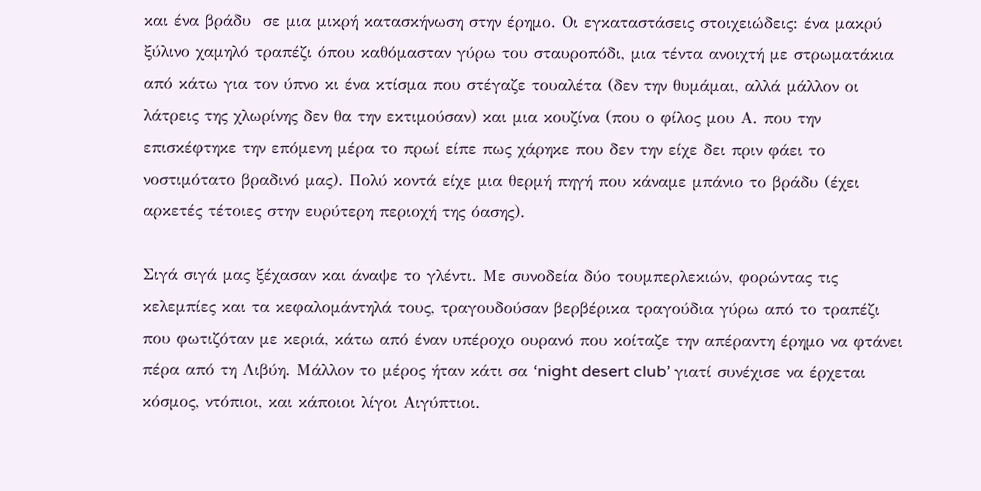και ένα βράδυ  σε μια μικρή κατασκήνωση στην έρημο. Οι εγκαταστάσεις στοιχειώδεις: ένα μακρύ ξύλινο χαμηλό τραπέζι όπου καθόμασταν γύρω του σταυροπόδι, μια τέντα ανοιχτή με στρωματάκια από κάτω για τον ύπνο κι ένα κτίσμα που στέγαζε τουαλέτα (δεν την θυμάμαι, αλλά μάλλον οι λάτρεις της χλωρίνης δεν θα την εκτιμούσαν) και μια κουζίνα (που ο φίλος μου Α. που την επισκέφτηκε την επόμενη μέρα το πρωί είπε πως χάρηκε που δεν την είχε δει πριν φάει το νοστιμότατο βραδινό μας). Πολύ κοντά είχε μια θερμή πηγή που κάναμε μπάνιο το βράδυ (έχει αρκετές τέτοιες στην ευρύτερη περιοχή της όασης).

Σιγά σιγά μας ξέχασαν και άναψε το γλέντι. Με συνοδεία δύο τουμπερλεκιών, φορώντας τις κελεμπίες και τα κεφαλομάντηλά τους, τραγουδούσαν βερβέρικα τραγούδια γύρω από το τραπέζι που φωτιζόταν με κεριά, κάτω από έναν υπέροχο ουρανό που κοίταζε την απέραντη έρημο να φτάνει πέρα από τη Λιβύη. Μάλλον το μέρος ήταν κάτι σα ‘night desert club’ γιατί συνέχισε να έρχεται κόσμος, ντόπιοι, και κάποιοι λίγοι Αιγύπτιοι.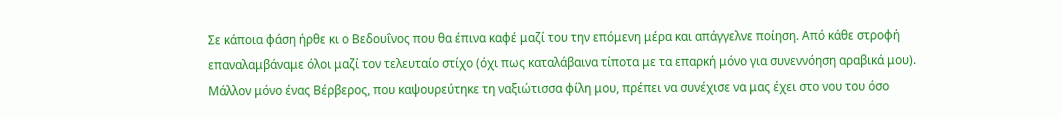Σε κάποια φάση ήρθε κι ο Βεδουΐνος που θα έπινα καφέ μαζί του την επόμενη μέρα και απάγγελνε ποίηση. Από κάθε στροφή επαναλαμβάναμε όλοι μαζί τον τελευταίο στίχο (όχι πως καταλάβαινα τίποτα με τα επαρκή μόνο για συνεννόηση αραβικά μου). Μάλλον μόνο ένας Βέρβερος, που καψουρεύτηκε τη ναξιώτισσα φίλη μου, πρέπει να συνέχισε να μας έχει στο νου του όσο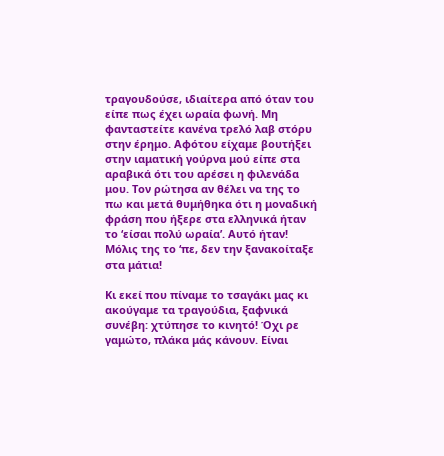τραγουδούσε, ιδιαίτερα από όταν του είπε πως έχει ωραία φωνή. Μη φανταστείτε κανένα τρελό λαβ στόρυ στην έρημο. Αφότου είχαμε βουτήξει στην ιαματική γούρνα μού είπε στα αραβικά ότι του αρέσει η φιλενάδα μου. Τον ρώτησα αν θέλει να της το πω και μετά θυμήθηκα ότι η μοναδική φράση που ήξερε στα ελληνικά ήταν το ‘είσαι πολύ ωραία’. Αυτό ήταν! Μόλις της το ‘πε, δεν την ξανακοίταξε στα μάτια!

Κι εκεί που πίναμε το τσαγάκι μας κι ακούγαμε τα τραγούδια, ξαφνικά συνέβη: χτύπησε το κινητό! Όχι ρε γαμώτο, πλάκα μάς κάνουν. Είναι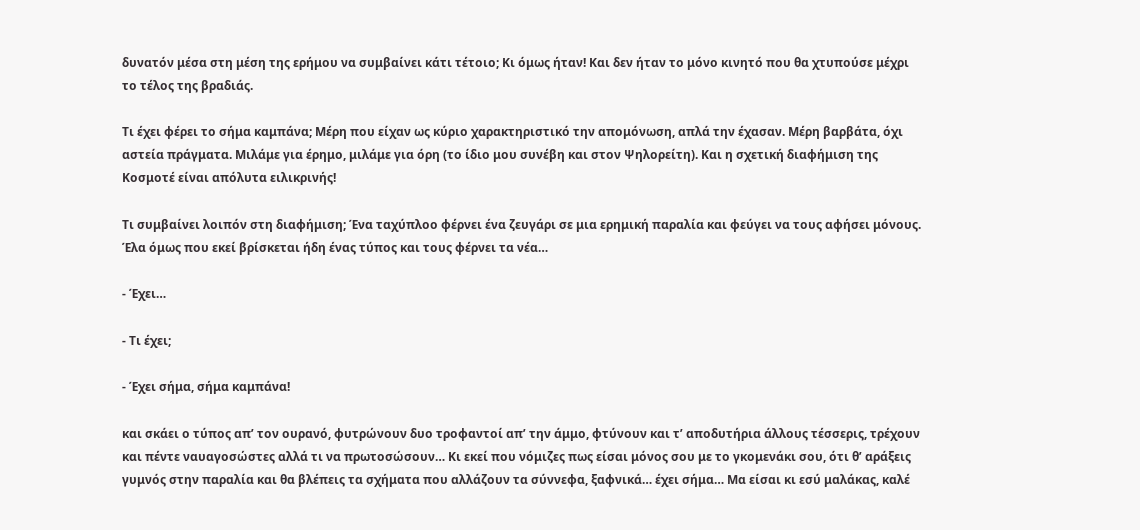δυνατόν μέσα στη μέση της ερήμου να συμβαίνει κάτι τέτοιο; Κι όμως ήταν! Και δεν ήταν το μόνο κινητό που θα χτυπούσε μέχρι το τέλος της βραδιάς.

Τι έχει φέρει το σήμα καμπάνα; Μέρη που είχαν ως κύριο χαρακτηριστικό την απομόνωση, απλά την έχασαν. Μέρη βαρβάτα, όχι αστεία πράγματα. Μιλάμε για έρημο, μιλάμε για όρη (το ίδιο μου συνέβη και στον Ψηλορείτη). Και η σχετική διαφήμιση της Κοσμοτέ είναι απόλυτα ειλικρινής!

Τι συμβαίνει λοιπόν στη διαφήμιση; Ένα ταχύπλοο φέρνει ένα ζευγάρι σε μια ερημική παραλία και φεύγει να τους αφήσει μόνους. Έλα όμως που εκεί βρίσκεται ήδη ένας τύπος και τους φέρνει τα νέα…

- Έχει…

- Τι έχει;

- Έχει σήμα, σήμα καμπάνα!

και σκάει ο τύπος απ’ τον ουρανό, φυτρώνουν δυο τροφαντοί απ’ την άμμο, φτύνουν και τ’ αποδυτήρια άλλους τέσσερις, τρέχουν και πέντε ναυαγοσώστες αλλά τι να πρωτοσώσουν… Κι εκεί που νόμιζες πως είσαι μόνος σου με το γκομενάκι σου, ότι θ’ αράξεις γυμνός στην παραλία και θα βλέπεις τα σχήματα που αλλάζουν τα σύννεφα, ξαφνικά… έχει σήμα… Μα είσαι κι εσύ μαλάκας, καλέ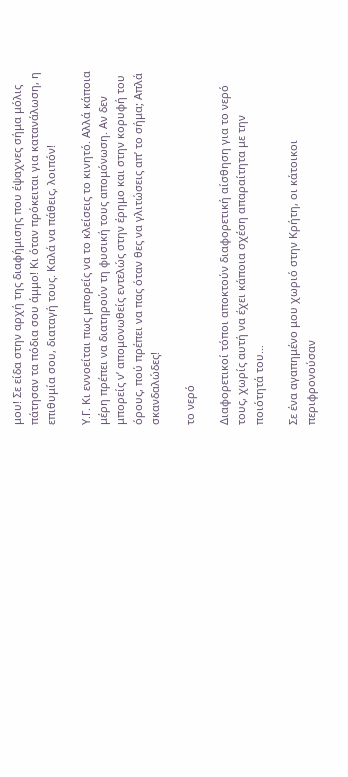μου! Σε είδα στην αρχή της διαφήμισης που έψαχνες σήμα μόλις πάτησαν τα πόδια σου άμμο! Κι όταν πρόκειται για κατανάλωση, η επιθυμία σου, διαταγή τους. Καλά να πάθεις, λοιπόν!

Υ.Γ. Κι εννοείται πως μπορείς να το κλείσεις το κινητό. Αλλά κάποια μέρη πρέπει να διατηρούν τη φυσική τους απομόνωση. Αν δεν μπορείς ν’ απομονωθείς εντελώς στην έρημο και στην κορυφή του όρους, πού πρέπει να πας όταν θες να γλιτώσεις απ’ το σήμα; Απλά σκανδαλώδες!

το νερό

Διαφορετικοί τόποι αποκτούν διαφορετική αίσθηση για το νερό τους, χωρίς αυτή να έχει κάποια σχέση απαραίτητα με την ποιότητά του…

Σε ένα αγαπημένο μου χωριό στην Κρήτη, οι κάτοικοι περιφρονούσαν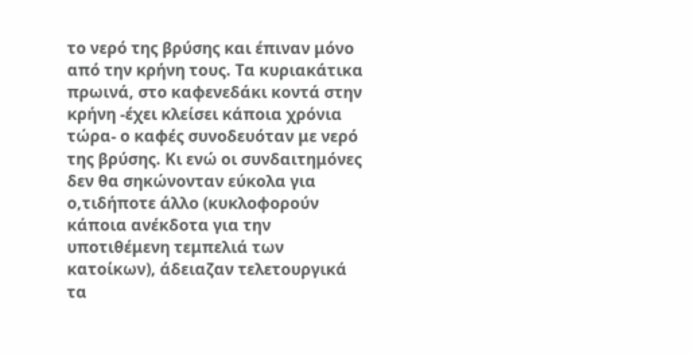το νερό της βρύσης και έπιναν μόνο από την κρήνη τους. Τα κυριακάτικα πρωινά, στο καφενεδάκι κοντά στην κρήνη -έχει κλείσει κάποια χρόνια τώρα- ο καφές συνοδευόταν με νερό της βρύσης. Κι ενώ οι συνδαιτημόνες δεν θα σηκώνονταν εύκολα για ο,τιδήποτε άλλο (κυκλοφορούν κάποια ανέκδοτα για την υποτιθέμενη τεμπελιά των κατοίκων), άδειαζαν τελετουργικά τα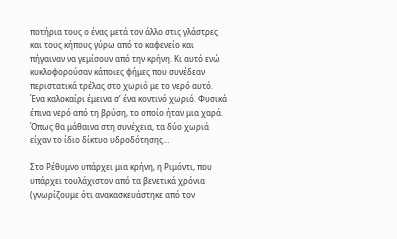ποτήρια τους ο ένας μετά τον άλλο στις γλάστρες και τους κήπους γύρω από το καφενείο και πήγαιναν να γεμίσουν από την κρήνη. Κι αυτό ενώ κυκλοφορούσαν κάποιες φήμες που συνέδεαν περιστατικά τρέλας στο χωριό με το νερό αυτό. Ένα καλοκαίρι έμεινα σ’ ένα κοντινό χωριό. Φυσικά έπινα νερό από τη βρύση, το οποίο ήταν μια χαρά. Όπως θα μάθαινα στη συνέχεια, τα δύο χωριά είχαν το ίδιο δίκτυο υδροδότησης…

Στο Ρέθυμνο υπάρχει μια κρήνη, η Ριμόντι, που υπάρχει τουλάχιστον από τα βενετικά χρόνια (γνωρίζουμε ότι ανακασκευάστηκε από τον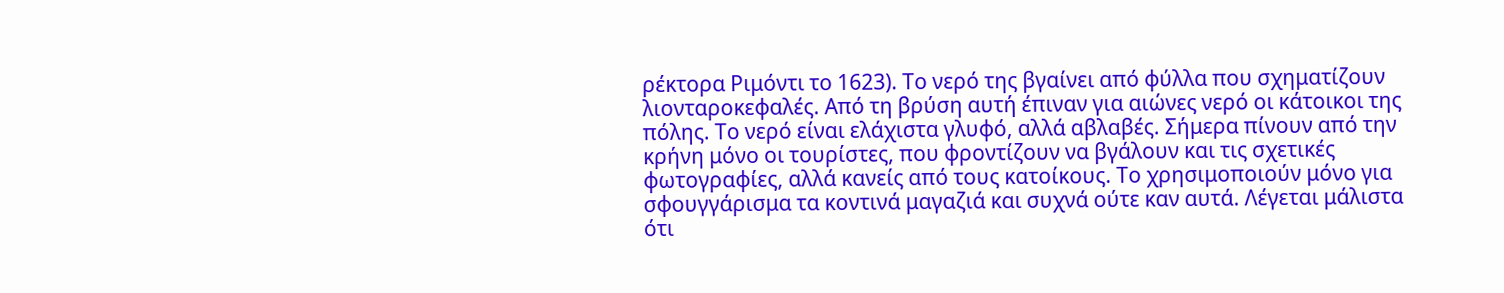ρέκτορα Ριμόντι το 1623). Το νερό της βγαίνει από φύλλα που σχηματίζουν λιονταροκεφαλές. Από τη βρύση αυτή έπιναν για αιώνες νερό οι κάτοικοι της πόλης. Το νερό είναι ελάχιστα γλυφό, αλλά αβλαβές. Σήμερα πίνουν από την κρήνη μόνο οι τουρίστες, που φροντίζουν να βγάλουν και τις σχετικές φωτογραφίες, αλλά κανείς από τους κατοίκους. Το χρησιμοποιούν μόνο για σφουγγάρισμα τα κοντινά μαγαζιά και συχνά ούτε καν αυτά. Λέγεται μάλιστα ότι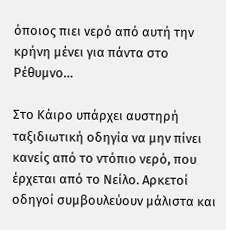όποιος πιει νερό από αυτή την κρήνη μένει για πάντα στο Ρέθυμνο…

Στο Κάιρο υπάρχει αυστηρή ταξιδιωτική οδηγία να μην πίνει κανείς από το ντόπιο νερό, που έρχεται από το Νείλο. Αρκετοί οδηγοί συμβουλεύουν μάλιστα και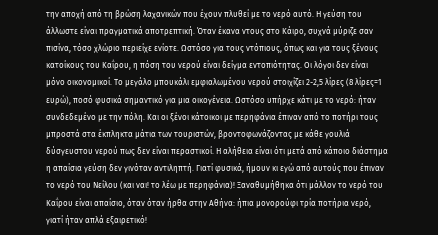την αποχή από τη βρώση λαχανικών που έχουν πλυθεί με το νερό αυτό. Η γεύση του άλλωστε είναι πραγματικά αποτρεπτική. Όταν έκανα ντους στο Κάιρο, συχνά μύριζε σαν πισίνα, τόσο χλώριο περιείχε ενίοτε. Ωστόσο για τους ντόπιους, όπως και για τους ξένους κατοίκους του Καΐρου, η πόση του νερού είναι δείγμα εντοπιότητας. Οι λόγοι δεν είναι μόνο οικονομικοί. Το μεγάλο μπουκάλι εμφιαλωμένου νερού στοιχίζει 2-2,5 λίρες (8 λίρες=1 ευρώ), ποσό φυσικά σημαντικό για μια οικογένεια. Ωστόσο υπήρχε κάτι με το νερό: ήταν συνδεδεμένο με την πόλη. Και οι ξένοι κάτοικοι με περηφάνια έπιναν από το ποτήρι τους μπροστά στα έκπληκτα μάτια των τουριστών, βροντοφωνάζοντας με κάθε γουλιά δύσγευστου νερού πως δεν είναι περαστικοί. Η αλήθεια είναι ότι μετά από κάποιο διάστημα η απαίσια γεύση δεν γινόταν αντιληπτή. Γιατί φυσικά, ήμουν κι εγώ από αυτούς που έπιναν το νερό του Νείλου (και ναι! το λέω με περηφάνια)! Ξαναθυμήθηκα ότι μάλλον το νερό του Καΐρου είναι απαίσιο, όταν όταν ήρθα στην Αθήνα: ήπια μονορούφι τρία ποτήρια νερό, γιατί ήταν απλά εξαιρετικό!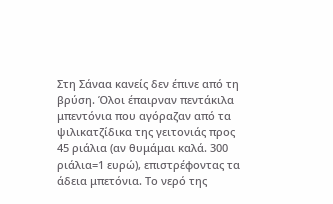Στη Σάναα κανείς δεν έπινε από τη βρύση. Όλοι έπαιρναν πεντάκιλα μπεντόνια που αγόραζαν από τα ψιλικατζίδικα της γειτονιάς προς 45 ριάλια (αν θυμάμαι καλά. 300 ριάλια=1 ευρώ), επιστρέφοντας τα άδεια μπετόνια. Το νερό της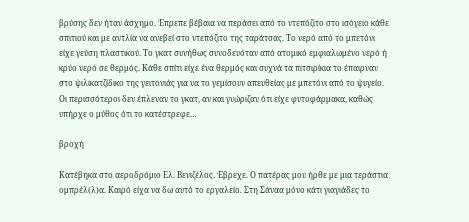βρύσης δεν ήταν άσχημο. Έπρεπε βέβαια να περάσει από το ντεπόζιτο στο ισόγειο κάθε σπιτιού και με αντλία να ανεβεί στο ντεπόζιτο της ταράτσας. Το νερό από το μπετόνι είχε γεύση πλαστικού. Το γκατ συνήθως συνοδευόταν από ατομικό εμφιαλωμένο νερό ή κρύο νερό σε θερμός. Κάθε σπίτι είχε ένα θερμός και συχνά τα πιτσιρίκια το έπαιρναν στο ψιλικατζίδικο της γειτονιάς για να το γεμίσουν απευθείας με μπετόνι από το ψυγείο. Οι περισσότεροι δεν έπλεναν το γκατ, αν και γνώριζαν ότι είχε φυτοφάρμακα, καθώς υπήρχε ο μύθος ότι το κατέστρεφε…

βροχή

Κατέβηκα στο αεροδρόμιο Ελ. Βενιζέλος. Έβρεχε. Ο πατέρας μου ήρθε με μια τεράστια ομπρέλ(λ)α. Καιρό είχα να δω αυτό το εργαλείο. Στη Σάναα μόνο κάτι γιαγιάδες το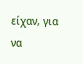είχαν, για να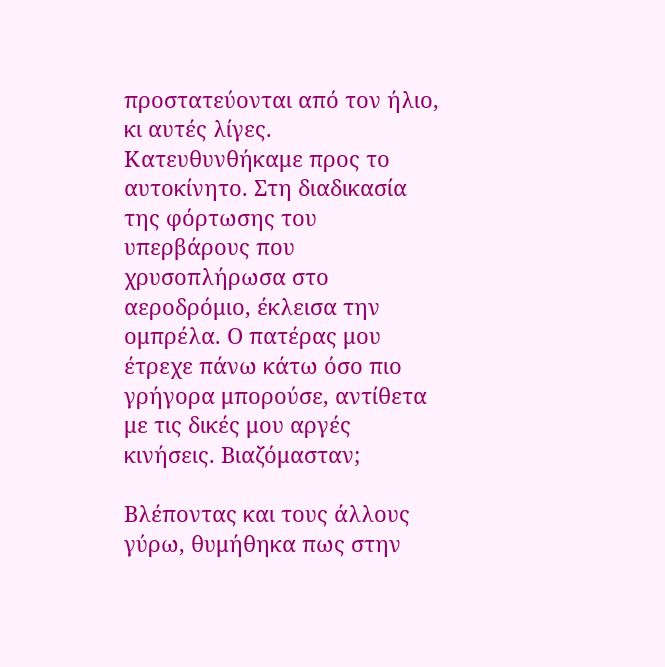προστατεύονται από τον ήλιο, κι αυτές λίγες. Κατευθυνθήκαμε προς το αυτοκίνητο. Στη διαδικασία της φόρτωσης του υπερβάρους που χρυσοπλήρωσα στο αεροδρόμιο, έκλεισα την ομπρέλα. Ο πατέρας μου έτρεχε πάνω κάτω όσο πιο γρήγορα μπορούσε, αντίθετα με τις δικές μου αργές κινήσεις. Βιαζόμασταν;

Βλέποντας και τους άλλους γύρω, θυμήθηκα πως στην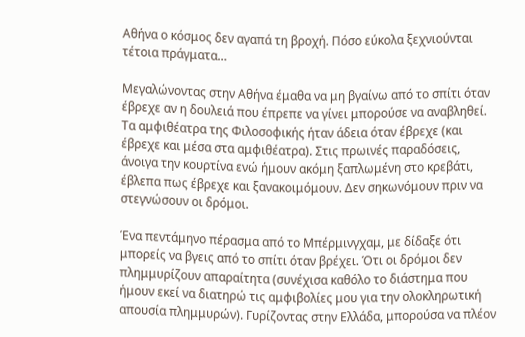Αθήνα ο κόσμος δεν αγαπά τη βροχή. Πόσο εύκολα ξεχνιούνται τέτοια πράγματα…

Μεγαλώνοντας στην Αθήνα έμαθα να μη βγαίνω από το σπίτι όταν έβρεχε αν η δουλειά που έπρεπε να γίνει μπορούσε να αναβληθεί. Τα αμφιθέατρα της Φιλοσοφικής ήταν άδεια όταν έβρεχε (και έβρεχε και μέσα στα αμφιθέατρα). Στις πρωινές παραδόσεις, άνοιγα την κουρτίνα ενώ ήμουν ακόμη ξαπλωμένη στο κρεβάτι, έβλεπα πως έβρεχε και ξανακοιμόμουν. Δεν σηκωνόμουν πριν να στεγνώσουν οι δρόμοι.

Ένα πεντάμηνο πέρασμα από το Μπέρμινγχαμ, με δίδαξε ότι μπορείς να βγεις από το σπίτι όταν βρέχει. Ότι οι δρόμοι δεν πλημμυρίζουν απαραίτητα (συνέχισα καθόλο το διάστημα που ήμουν εκεί να διατηρώ τις αμφιβολίες μου για την ολοκληρωτική απουσία πλημμυρών). Γυρίζοντας στην Ελλάδα, μπορούσα να πλέον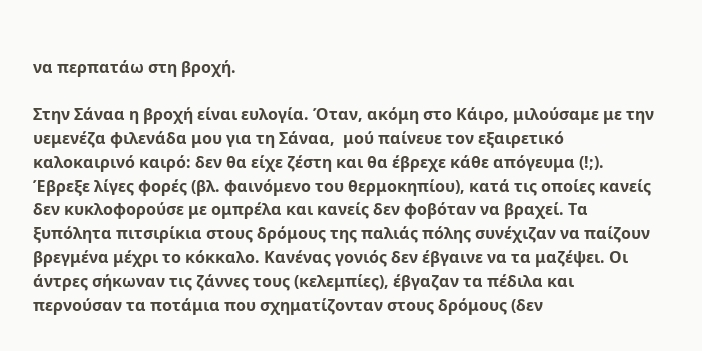να περπατάω στη βροχή.

Στην Σάναα η βροχή είναι ευλογία. Όταν, ακόμη στο Κάιρο, μιλούσαμε με την υεμενέζα φιλενάδα μου για τη Σάναα,  μού παίνευε τον εξαιρετικό καλοκαιρινό καιρό: δεν θα είχε ζέστη και θα έβρεχε κάθε απόγευμα (!;). Έβρεξε λίγες φορές (βλ. φαινόμενο του θερμοκηπίου), κατά τις οποίες κανείς δεν κυκλοφορούσε με ομπρέλα και κανείς δεν φοβόταν να βραχεί. Τα ξυπόλητα πιτσιρίκια στους δρόμους της παλιάς πόλης συνέχιζαν να παίζουν βρεγμένα μέχρι το κόκκαλο. Κανένας γονιός δεν έβγαινε να τα μαζέψει. Οι άντρες σήκωναν τις ζάννες τους (κελεμπίες), έβγαζαν τα πέδιλα και περνούσαν τα ποτάμια που σχηματίζονταν στους δρόμους (δεν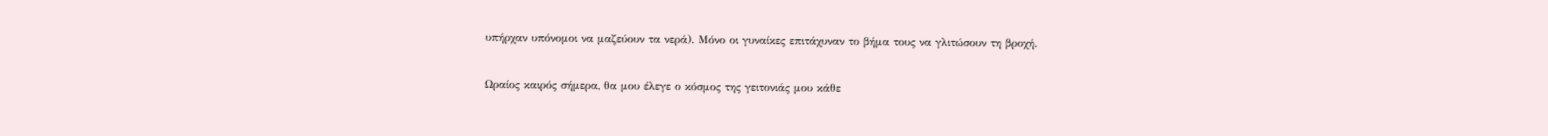υπήρχαν υπόνομοι να μαζεύουν τα νερά). Μόνο οι γυναίκες επιτάχυναν το βήμα τους να γλιτώσουν τη βροχή.

Ωραίος καιρός σήμερα, θα μου έλεγε ο κόσμος της γειτονιάς μου κάθε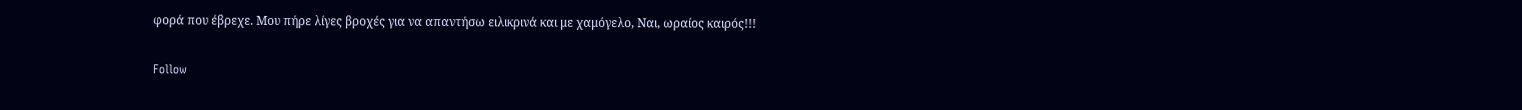φορά που έβρεχε. Μου πήρε λίγες βροχές για να απαντήσω ειλικρινά και με χαμόγελο, Ναι, ωραίος καιρός!!!

Follow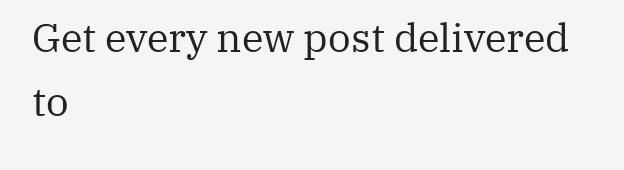Get every new post delivered to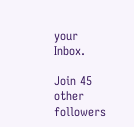your Inbox.

Join 45 other followers